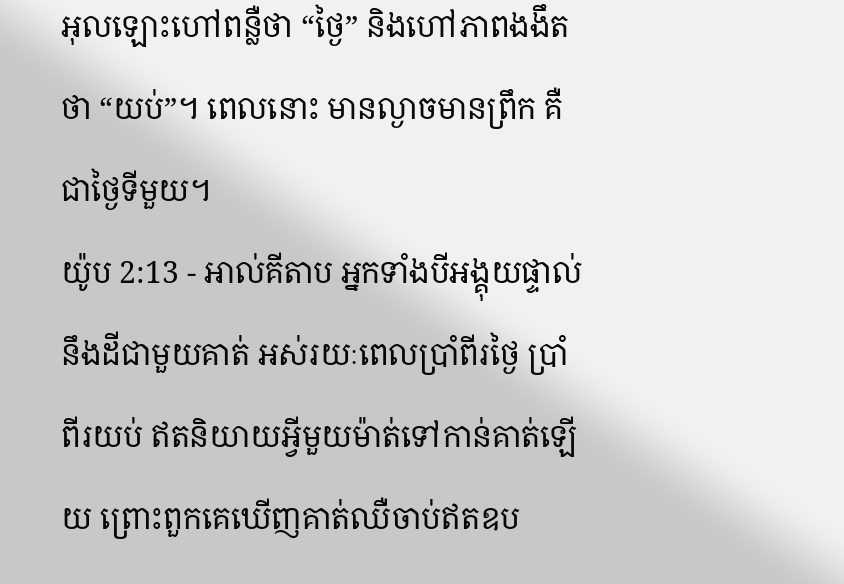អុលឡោះហៅពន្លឺថា “ថ្ងៃ” និងហៅភាពងងឹតថា “យប់”។ ពេលនោះ មានល្ងាចមានព្រឹក គឺជាថ្ងៃទីមួយ។
យ៉ូប 2:13 - អាល់គីតាប អ្នកទាំងបីអង្គុយផ្ទាល់នឹងដីជាមួយគាត់ អស់រយៈពេលប្រាំពីរថ្ងៃ ប្រាំពីរយប់ ឥតនិយាយអ្វីមួយម៉ាត់ទៅកាន់គាត់ឡើយ ព្រោះពួកគេឃើញគាត់ឈឺចាប់ឥតឧប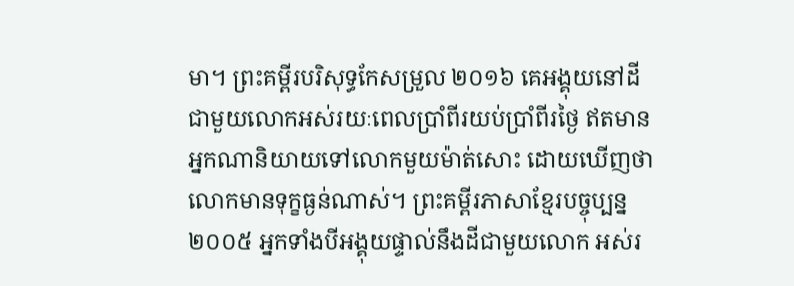មា។ ព្រះគម្ពីរបរិសុទ្ធកែសម្រួល ២០១៦ គេអង្គុយនៅដី ជាមួយលោកអស់រយៈពេលប្រាំពីរយប់ប្រាំពីរថ្ងៃ ឥតមានអ្នកណានិយាយទៅលោកមួយម៉ាត់សោះ ដោយឃើញថា លោកមានទុក្ខធ្ងន់ណាស់។ ព្រះគម្ពីរភាសាខ្មែរបច្ចុប្បន្ន ២០០៥ អ្នកទាំងបីអង្គុយផ្ទាល់នឹងដីជាមួយលោក អស់រ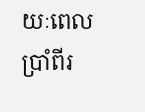យៈពេលប្រាំពីរ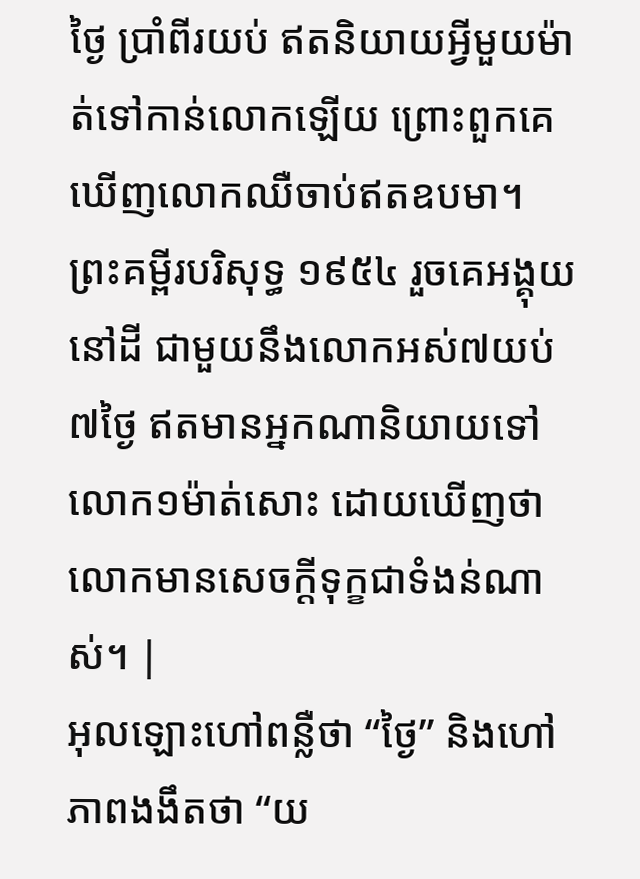ថ្ងៃ ប្រាំពីរយប់ ឥតនិយាយអ្វីមួយម៉ាត់ទៅកាន់លោកឡើយ ព្រោះពួកគេឃើញលោកឈឺចាប់ឥតឧបមា។ ព្រះគម្ពីរបរិសុទ្ធ ១៩៥៤ រួចគេអង្គុយនៅដី ជាមួយនឹងលោកអស់៧យប់៧ថ្ងៃ ឥតមានអ្នកណានិយាយទៅលោក១ម៉ាត់សោះ ដោយឃើញថា លោកមានសេចក្ដីទុក្ខជាទំងន់ណាស់។ |
អុលឡោះហៅពន្លឺថា “ថ្ងៃ” និងហៅភាពងងឹតថា “យ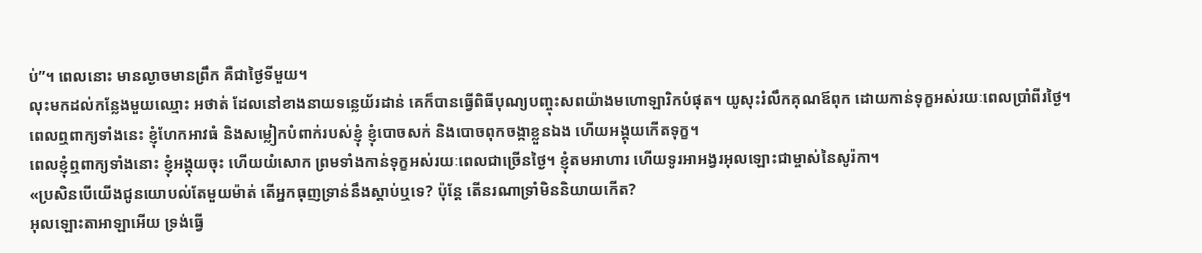ប់”។ ពេលនោះ មានល្ងាចមានព្រឹក គឺជាថ្ងៃទីមួយ។
លុះមកដល់កន្លែងមួយឈ្មោះ អថាត់ ដែលនៅខាងនាយទន្លេយ័រដាន់ គេក៏បានធ្វើពិធីបុណ្យបញ្ចុះសពយ៉ាងមហោឡារិកបំផុត។ យូសុះរំលឹកគុណឪពុក ដោយកាន់ទុក្ខអស់រយៈពេលប្រាំពីរថ្ងៃ។
ពេលឮពាក្យទាំងនេះ ខ្ញុំហែកអាវធំ និងសម្លៀកបំពាក់របស់ខ្ញុំ ខ្ញុំបោចសក់ និងបោចពុកចង្កាខ្លួនឯង ហើយអង្គុយកើតទុក្ខ។
ពេលខ្ញុំឮពាក្យទាំងនោះ ខ្ញុំអង្គុយចុះ ហើយយំសោក ព្រមទាំងកាន់ទុក្ខអស់រយៈពេលជាច្រើនថ្ងៃ។ ខ្ញុំតមអាហារ ហើយទូរអាអង្វរអុលឡោះជាម្ចាស់នៃសូរ៉កា។
«ប្រសិនបើយើងជូនយោបល់តែមួយម៉ាត់ តើអ្នកធុញទ្រាន់នឹងស្ដាប់ឬទេ? ប៉ុន្តែ តើនរណាទ្រាំមិននិយាយកើត?
អុលឡោះតាអាឡាអើយ ទ្រង់ធ្វើ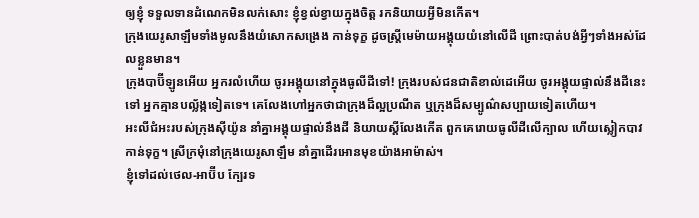ឲ្យខ្ញុំ ទទួលទានដំណេកមិនលក់សោះ ខ្ញុំខ្វល់ខ្វាយក្នុងចិត្ត រកនិយាយអ្វីមិនកើត។
ក្រុងយេរូសាឡឹមទាំងមូលនឹងយំសោកសង្រេង កាន់ទុក្ខ ដូចស្ត្រីមេម៉ាយអង្គុយយំនៅលើដី ព្រោះបាត់បង់អ្វីៗទាំងអស់ដែលខ្លួនមាន។
ក្រុងបាប៊ីឡូនអើយ អ្នករលំហើយ ចូរអង្គុយនៅក្នុងធូលីដីទៅ! ក្រុងរបស់ជនជាតិខាល់ដេអើយ ចូរអង្គុយផ្ទាល់នឹងដីនេះទៅ អ្នកគ្មានបល្ល័ង្កទៀតទេ។ គេលែងហៅអ្នកថាជាក្រុងដ៏ល្អប្រណីត ឬក្រុងដ៏សម្បូណ៌សប្បាយទៀតហើយ។
អះលីជំអះរបស់ក្រុងស៊ីយ៉ូន នាំគ្នាអង្គុយផ្ទាល់នឹងដី និយាយស្ដីលែងកើត ពួកគេរោយធូលីដីលើក្បាល ហើយស្លៀកបាវកាន់ទុក្ខ។ ស្រីក្រមុំនៅក្រុងយេរូសាឡឹម នាំគ្នាដើរអោនមុខយ៉ាងអាម៉ាស់។
ខ្ញុំទៅដល់ថេល-អាប៊ីប ក្បែរទ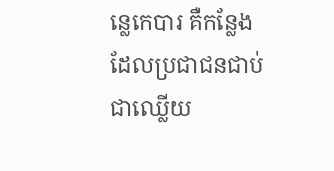ន្លេកេបារ គឺកន្លែងដែលប្រជាជនជាប់ជាឈ្លើយ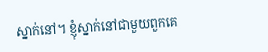ស្នាក់នៅ។ ខ្ញុំស្នាក់នៅជាមួយពួកគេ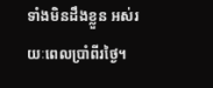ទាំងមិនដឹងខ្លួន អស់រយៈពេលប្រាំពីរថ្ងៃ។